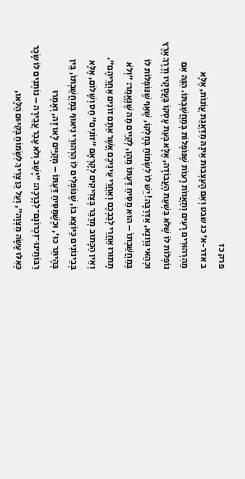פרק כז
ב אדר-א' כג שבט וְאִם הָעַצְבוּת אֵינָהּ מִדַּאֲגַת עֲוֹנוֹת, אֶלָּא מֵהִרְהוּרִים רָעִים וְתַאֲווֹת רָעוֹת שֶׁנּוֹפְלוֹת בְּמַחֲשַׁבְתּוֹ. הִנֵּה אִם נוֹפְלוֹת לוֹ שֶׁלֹּא בִּשְׁעַת הָעֲבוֹדָה, אֶלָּא בְּעֵת עָסְקוֹ בַּעֲסָקָיו וְדֶרֶךְ אֶרֶץ וּכְהַאי גַּוְונָא, אַדְּרַבָּה! יֵשׁ לוֹ לִשְׂמוֹחַ בְּחֶלְקוֹ, שֶׁאַף שֶׁנּוֹפְלוֹת לוֹ בְּמַחֲשַׁבְתּוֹ – הוּא מַסִּיחַ דַּעְתּוֹ מֵהֶן, לְקַיֵּים מַה שֶּׁנֶּאֱמַר: ״וְלֹא תָתוּרוּ אַחֲרֵי לְבַבְכֶם וְאַחֲרֵי עֵינֵיכֶם אֲשֶׁר אַתֶּם זוֹנִים אַחֲרֵיהֶם״.
וְאֵין הַכָּתוּב מְדַבֵּר בְּצַדִּיקִים לְקָרְאָם ״זוֹנִים״ חַס וְשָׁלוֹם, אֶלָּא בְּבֵינוֹנִים כַּיּוֹצֵא בוֹ, שֶׁנּוֹפְלִים לוֹ הִרְהוּרֵי נִיאוּף בְּמַחֲשַׁבְתּוֹ, בֵּין בְּהֶיתֵּר כוּ׳, וּכְשֶׁמַּסִּיחַ דַּעְתּוֹ – מְקַיֵּים לָאו זֶה, וְאָמְרוּ רַבּוֹתֵינוּ־זִכְרוֹנָם־לִבְרָכָה: ״יָשַׁב וְלֹא עָבַר עֲבֵירָה – נוֹתְנִים לוֹ שָׂכָר כְּאִלּוּ עָשָׂה מִצְוָה״, וְעַל כֵּן צָרִיךְ לִשְׂמוֹחַ בְּקִיּוּם הַלָּאו,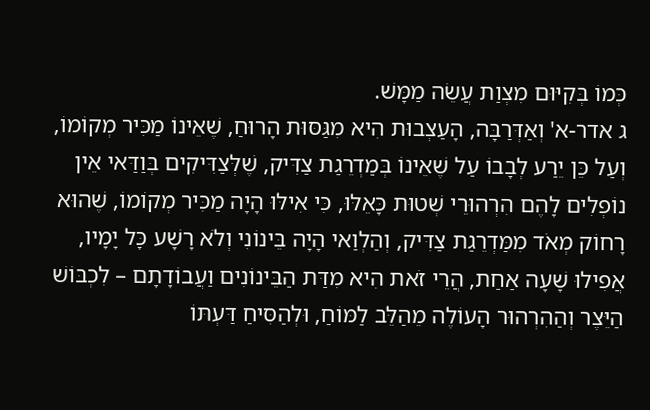כְּמוֹ בְּקִיּוּם מִצְוַת עֲשֵׂה מַמָּשׁ.
ג אדר-א' וְאַדְּרַבָּה, הָעַצְבוּת הִיא מִגַּסּוּת הָרוּחַ, שֶׁאֵינוֹ מַכִּיר מְקוֹמוֹ, וְעַל כֵּן יֵרַע לְבָבוֹ עַל שֶׁאֵינוֹ בְּמַדְרֵגַת צַדִּיק, שֶׁלְּצַדִּיקִים בְּוַדַּאי אֵין נוֹפְלִים לָהֶם הִרְהוּרֵי שְׁטוּת כָּאֵלּוּ, כִּי אִילּוּ הָיָה מַכִּיר מְקוֹמוֹ, שֶׁהוּא רָחוֹק מְאֹד מִמַּדְרֵגַת צַדִּיק, וְהַלְוַאי הָיָה בֵּינוֹנִי וְלֹא רָשָׁע כָּל יָמָיו, אֲפִילוּ שָׁעָה אַחַת, הֲרֵי זֹאת הִיא מִדַּת הַבֵּינוֹנִים וַעֲבוֹדָתָם – לִכְבּוֹשׁ הַיֵּצֶר וְהַהִרְהוּר הָעוֹלֶה מֵהַלֵּב לַמּוֹחַ, וּלְהַסִּיחַ דַּעְתּוֹ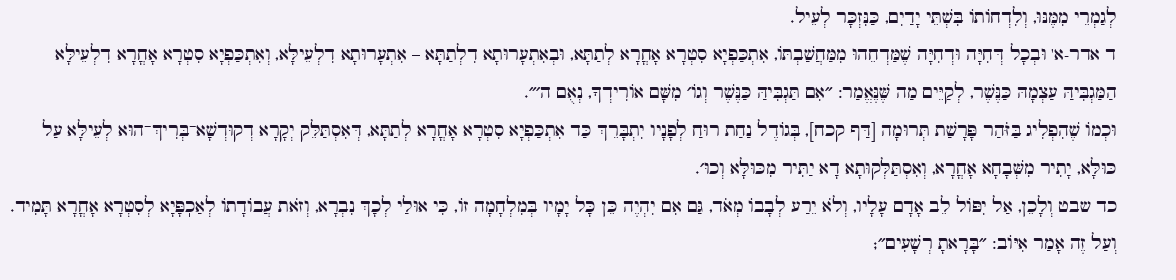לְגַמְרֵי מִמֶּנּוּ, וְלִדְחוֹתוֹ בִּשְׁתֵּי יָדַיִם, כַּנִּזְכָּר לְעֵיל.
ד אדר-א' וּבְכָל דְּחִיָּה וּדְחִיָּה שֶׁמַּדְחֵהוּ מִמַּחֲשַׁבְתּוֹ, אִתְכַּפְיָא סִטְרָא אָחֳרָא לְתַתָּא, וּבְאִתְעָרוּתָא דִלְתַתָּא – אִתְעָרוּתָא דִלְעֵילָּא, וְאִתְכַּפְיָא סִטְרָא אָחֳרָא דִלְעֵילָּא הַמַּגְבִּיהַּ עַצְמָהּ כַּנֶּשֶׁר, לְקַיֵּים מַה שֶּׁנֶּאֱמַר: ״אִם תַּגְבִּיהַּ כַּנֶּשֶׁר וְגוֹ׳ מִשָּׁם אוֹרִידְךָ, נְאֻם ה׳״.
וּכְמוֹ שֶׁהִפְלִיג בַּזֹּהַר פָּרָשַׁת תְּרוּמָה [דַּף קכח], בְּגוֹדֶל נַחַת רוּחַ לְפָנָיו יִתְבָּרֵךְ כַּד אִתְכַּפְיָא סִטְרָא אָחֳרָא לְתַתָּא, דְּאִסְתַּלֵּק יְקָרָא דְקוּדְשָׁא־בְּרִיךְ־הוּא לְעֵילָּא עַל כּוּלָּא, יָתִיר מִשְּׁבָחָא אָחֳרָא, וְאִסְתַּלְּקוּתָא דָא יַתִּיר מִכּוּלָּא וְכוּ׳.
כד שבט וְלָכֵן, אַל יִפּוֹל לֵב אָדָם עָלָיו, וְלֹא יֵרַע לְבָבוֹ מְאֹד, גַּם אִם יִהְיֶה כֵּן כָּל יָמָיו בְּמִלְחָמָה זוֹ, כִּי אוּלַי לְכָךְ נִבְרָא, וְזֹאת עֲבוֹדָתוֹ לְאַכֽפָּיָא לְסִטְרָא אָחֳרָא תָּמִיד.
וְעַל זֶה אָמַר אִיּוֹב: ״בָּרָאתָ רְשָׁעִים״;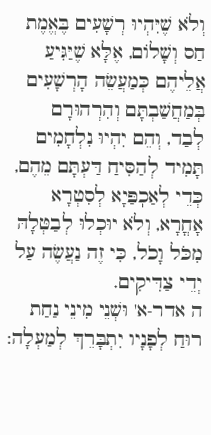וְלֹא שֶׁיִּהְיוּ רְשָׁעִים בֶּאֱמֶת חַס וְשָׁלוֹם, אֶלָּא שֶׁיַּגִּיעַ אֲלֵיהֶם כְּמַעֲשֵׂה הָרְשָׁעִים בְּמַחֲשַׁבְתָּם וְהִרְהוּרָם לְבַד, וְהֵם יִהְיוּ נִלְחָמִים תָּמִיד לְהַסִּיחַ דַּעְתָּם מֵהֶם, כְּדֵי לְאַכֽפַּיָא לְסִטְרָא אָחֳרָא, וְלֹא יוּכְלוּ לְבַטְּלָהּ מִכֹּל וָכֹל, כִּי זֶה נַעֲשֶׂה עַל יְדֵי צַדִּיקִים.
ה אדר-א' וּשְׁנֵי מִינֵי נַחַת רוּחַ לְפָנָיו יִתְבָּרֵךְ לְמַעְלָה: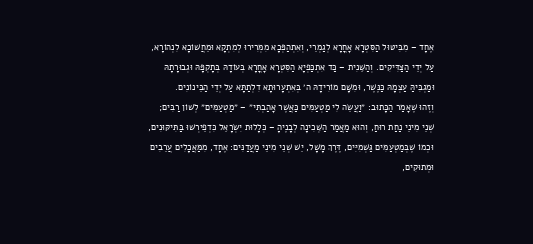אֶחָד – מִבִּיטּוּל הַסִּטְרָא אָחֳרָא לְגַמְרֵי, וְאִתְהַפְּכָא מִמְּרִירוּ לְמִתְקָא וּמֵחֲשׁוֹכָא לִנְהוֹרָא, עַל יְדֵי הַצַּדִּיקִים. וְהַשֵּׁנִית – כַּד אִתְכַּפְיָא הַסִּטְרָא אָחֳרָא בְּעוֹדָהּ בְּתָקְפָּהּ וּגְבוּרָתָהּ וּמַגְבִּיהַּ עַצְמָהּ כַּנֶּשֶׁר, וּמִשָּׁם מוֹרִידָהּ ה׳ בְּאִתְעָרוּתָא דִלְתַתָּא עַל יְדֵי הַבֵּינוֹנִים.
וְזֶהוּ שֶׁאָמַר הַכָּתוּב: ״וַעֲשֵׂה לִי מַטְעַמִּים כַּאֲשֶׁר אָהַבְתִּי״ – ״מַטְעַמִּים״ לְשׁוֹן רַבִּים; שְׁנֵי מִינֵי נַחַת רוּחַ, וְהוּא מַאֲמַר הַשְּׁכִינָה לְבָנֶיהָ – כְּלָלוּת יִשְׂרָאֵל כִּדְפֵירְשׁוּ בַּתִּיקּוּנִים, וּכְמוֹ שֶׁבְּמַטְעַמִּים גַּשְׁמִיִּים, דֶּרֶךְ מָשָׁל, יֵשׁ שְׁנֵי מִינֵי מַעֲדַנִּים: אֶחָד, מִמַּאֲכָלִים עֲרֵבִים וּמְתוּקִים,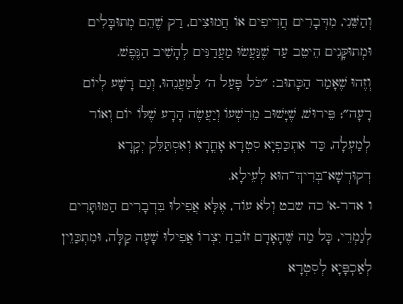וְהַשֵּׁנִי, מִדְּבָרִים חֲרִיפִים אוֹ חֲמוּצִים, רַק שֶׁהֵם מְתוּבָּלִים וּמְתוּקָּנִים הֵיטֵב עַד שֶׁנַּעֲשׂוּ מַעֲדַנִּים לְהָשִׁיב הַנֶּפֶשׁ.
וְזֶהוּ שֶׁאָמַר הַכָּתוּב: ״כֹּל פָּעַל ה׳ לַמַּעֲנֵהוּ, וְגַם רָשָׁע לְיוֹם רָעָה״; פֵּירוּשׁ, שֶׁיָּשׁוּב מֵרִשְׁעוֹ וְיַעֲשֶׂה הָרָע שֶׁלּוֹ יוֹם וְאוֹר לְמַעְלָה, כַּד אִתְכַּפְיָא סִטְרָא אָחֳרָא וְאִסְתַּלֵּק יְקָרָא דְקוּדְשָׁא־בְּרִיךְ־הוּא לְעֵילָא.
ו אדר-א' כה שבט וְלֹא עוֹד, אֶלָּא אֲפִילוּ בִּדְבָרִים הַמּוּתָּרִים לְגַמְרֵי, כָּל מַה שֶּׁהָאָדָם זוֹבֵחַ יִצְרוֹ אֲפִילוּ שָׁעָה קַלָּה, וּמִתְכַּוֵין לְאַכֽפָּיָא לְסִטְרָא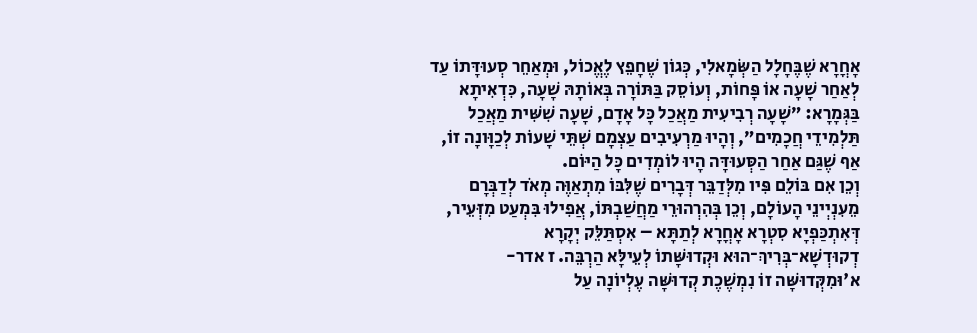אָחֳרָא שֶׁבֶּחָלָל הַשְּׂמָאלִי, כְּגוֹן שֶׁחָפֵץ לֶאֱכוֹל, וּמְאַחֵר סְעוּדָּתוֹ עַד לְאַחַר שָׁעָה אוֹ פָּחוֹת, וְעוֹסֵק בַּתּוֹרָה בְּאוֹתָהּ שָׁעָה, כִּדְאִיתָא בַּגְּמָרָא: ״שָׁעָה רְבִיעִית מַאֲכַל כָּל אָדָם, שָׁעָה שִׁשִּׁית מַאֲכַל תַּלְמִידֵי חֲכָמִים״, וְהָיוּ מַרְעִיבִים עַצְמָם שְׁתֵּי שָׁעוֹת לְכַוָּונָה זוֹ, אַף שֶׁגַּם אַחַר הַסְּעוּדָּה הָיוּ לוֹמְדִים כָּל הַיּוֹם.
וְכֵן אִם בּוֹלֵם פִּיו מִלְּדַבֵּר דְּבָרִים שֶׁלִּבּוֹ מִתְאַוֶּה מְאֹד לְדַבְּרָם מֵעִנְיְינֵי הָעוֹלָם, וְכֵן בְּהִרְהוּרֵי מַחֲשַׁבְתּוֹ, אֲפִילוּ בִּמְעַט מִזְּעֵיר, דְּאִתְכַּפְיָא סִטְרָא אָחֳרָא לְתַתָּא – אִסְתַּלֵּק יְקָרָא דְקוּדְשָׁא־בְּרִיךְ־הוּא וּקְדוּשָּׁתוֹ לְעֵילָּא הַרְבֵּה. ז אדר-א'וּמִקְּדוּשָּׁה זוֹ נִמְשֶׁכֶת קְדוּשָּׁה עֶלְיוֹנָה עַל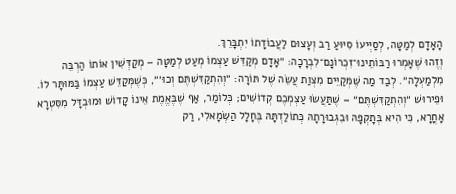הָאָדָם לְמַטָּה, לְסַיְּיעוֹ סִיּוּעַ רַב וְעָצוּם לַעֲבוֹדָתוֹ יִתְבָּרֵךְ.
וְזֶהוּ שֶׁאָמְרוּ רַבּוֹתֵינוּ־זִכְרוֹנָם־לִבְרָכָה: ״אָדָם מְקַדֵּשׁ עַצְמוֹ מְעַט לְמַטָּה – מְקַדְּשִׁין אוֹתוֹ הַרְבֵּה מִלְמַעְלָה״. לְבַד מַה שֶּׁמְּקַיֵּים מִצְוַת עֲשֵׂה שֶׁל תּוֹרָה: ״וְהִתְקַדִּשְׁתֶּם וְכוּ׳״, כְּשֶׁמְּקַדֵּשׁ עַצְמוֹ בַּמּוּתָּר לוֹ.
וּפֵירוּשׁ ״וְהִתְקַדִּשְׁתֶּם״ – שֶׁתַּעֲשׂוּ עַצְמְכֶם קְדוֹשִׁים; כְּלוֹמַר, אַף שֶׁבֶּאֱמֶת אֵינוֹ קָדוֹשׁ וּמוּבְדָּל מִסִּטְרָא אָחֳרָא, כִּי הִיא בְּתָקְפָּהּ וּבִגְבוּרָתָהּ כְּתוֹלַדְתָּהּ בֶּחָלָל הַשְּׂמָאלִי, רַק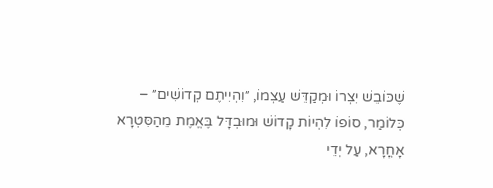שֶׁכּוֹבֵשׁ יִצְרוֹ וּמְקַדֵּשׁ עַצְמוֹ, ״וִהְיִיתֶם קְדוֹשִׁים״ – כְּלוֹמַר, סוֹפוֹ לִהְיוֹת קָדוֹשׁ וּמוּבְדָּל בֶּאֱמֶת מֵהַסִּטְרָא אָחֳרָא, עַל יְדֵי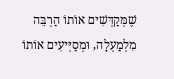שֶׁמְּקַדְּשִׁים אוֹתוֹ הַרְבֵּה מִלְמַעְלָה, וּמְסַיְּיעִים אוֹתוֹ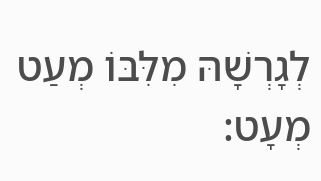לְגָרְשָׁהּ מִלִּבּוֹ מְעַט מְעָט: